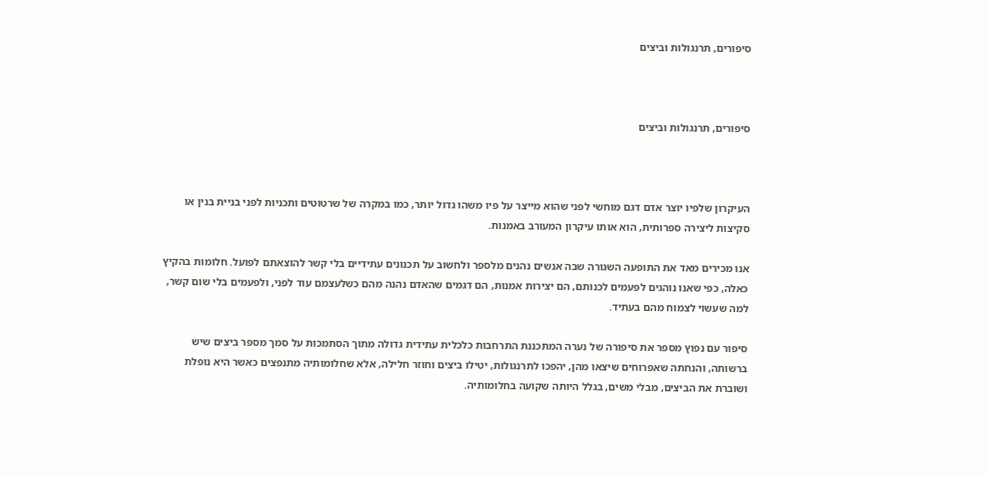סיפורים, תרנגולות וביצים



סיפורים, תרנגולות וביצים



העיקרון שלפיו יוצר אדם דגם מוחשי לפני שהוא מייצר על פיו משהו גדול יותר, כמו במקרה של שרטוטים ותכניות לפני בניית בנין או סקיצות ליצירה ספרותית, הוא אותו עיקרון המעורב באמנות.

אנו מכירים מאד את התופעה השגורה שבה אנשים נהנים מלספר ולחשוב על תכנונים עתידיים בלי קשר להוצאתם לפועל. חלומות בהקיץ כאלה, כפי שאנו נוהגים לפעמים לכנותם, הם יצירות אמנות, הם דגמים שהאדם נהנה מהם כשלעצמם עוד לפני, ולפעמים בלי שום קשר, למה שעשוי לצמוח מהם בעתיד.

סיפור עם נפוץ מספר את סיפורה של נערה המתכננת התרחבות כלכלית עתידית גדולה מתוך הסתמכות על סמך מספר ביצים שיש ברשותה, והנחתה שאפרוחים שיצאו מהן, יהפכו לתרנגולות, יטילו ביצים וחוזר חלילה, אלא שחלומותיה מתנפצים כאשר היא נופלת ושוברת את הביצים, מבלי משים, בגלל היותה שקועה בחלומותיה.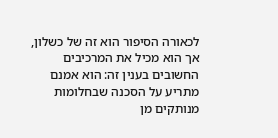לכאורה הסיפור הוא זה של כשלון, אך הוא מכיל את המרכיבים החשובים בענין זה: הוא אמנם מתריע על הסכנה שבחלומות מנותקים מן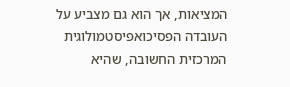המציאות, אך הוא גם מצביע על העובדה הפסיכואפיסטמולוגית המרכזית החשובה, שהיא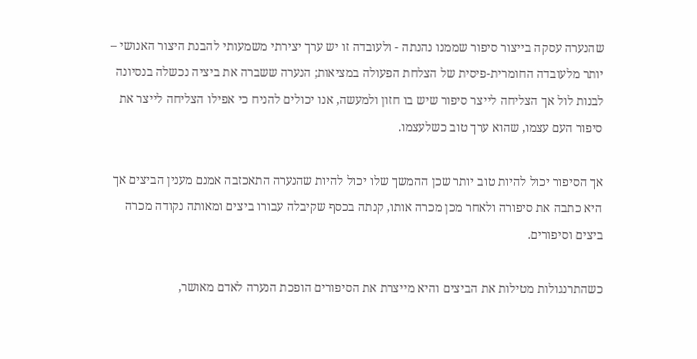שהנערה עסקה בייצור סיפור שממנו נהנתה - ולעובדה זו יש ערך יצירתי משמעותי להבנת היצור האנושי – יותר מלעובדה החומרית-פיסית של הצלחת הפעולה במציאות; הנערה ששברה את ביציה נכשלה בנסיונה לבנות לול אך הצליחה לייצר סיפור שיש בו חזון ולמעשה, אנו יכולים להניח כי אפילו הצליחה לייצר את סיפור העם עצמו, שהוא ערך טוב כשלעצמו.

אך הסיפור יכול להיות טוב יותר שכן ההמשך שלו יכול להיות שהנערה התאכזבה אמנם מענין הביצים אך היא כתבה את סיפורה ולאחר מכן מכרה אותו, קנתה בכסף שקיבלה עבורו ביצים ומאותה נקודה מכרה ביצים וסיפורים.

כשהתרנגולות מטילות את הביצים והיא מייצרת את הסיפורים הופכת הנערה לאדם מאושר,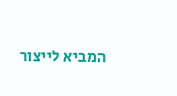המביא לייצור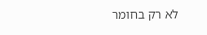לא רק בחומר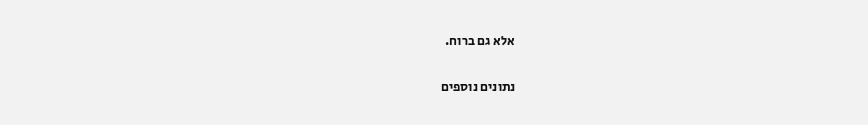אלא גם ברוח.

נתונים נוספים